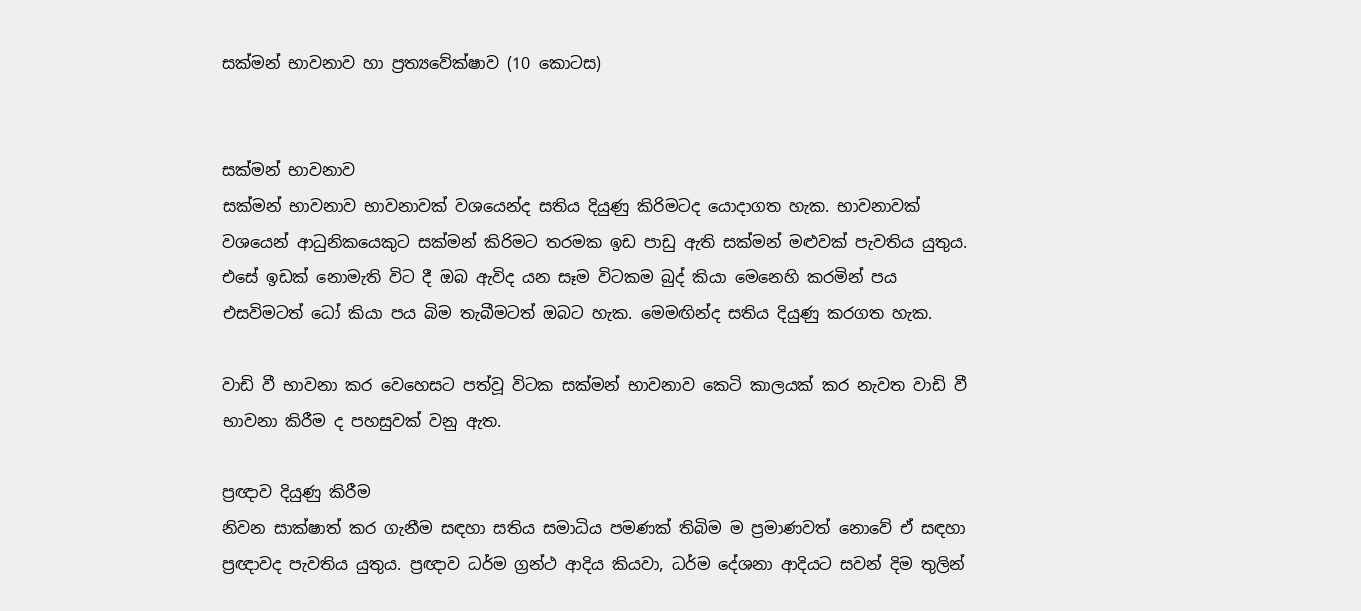සක්මන් භාවනාව හා ප්‍රත්‍යවේක්ෂාව (10 කොටස)


සක්මන් භාවනාව
සක්මන් භාවනාව භාවනාවක් වශයෙන්ද සතිය දියුණු කිරිමටද යොදාගත හැක. භාවනාවක් වශයෙන් ආධුනිකයෙකුට සක්මන් කිරිමට තරමක ඉඩ පාඩු ඇති සක්මන් මළුවක් පැවතිය යුතුය. එසේ ඉඩක් නොමැති විට දී ඔබ ඇවිද යන සෑම විටකම බුද් කියා මෙනෙහි කරමින් පය එසවිමටත් ධෝ කියා පය බිම තැබීමටත් ඔබට හැක. මෙ‍මඟින්ද සතිය දියුණු කරගත හැක.

වාඩි වී භාවනා කර වෙහෙසට පත්වූ විටක සක්මන් භාවනාව කෙටි කාලයක් කර නැවත වාඩි වී භාවනා කිරීම ද පහසුවක් වනු ඇත.

ප්‍රඥාව දියුණු කිරීම
නිවන සාක්ෂාත් කර ගැනීම සඳහා සතිය සමාධිය පමණක් තිබිම ම ප්‍රමාණවත් නොවේ ඒ සඳහා ප්‍රඥාවද පැවතිය යුතුය. ප්‍රඥාව ධර්ම ග්‍රන්ථ ආදිය කියවා, ධර්ම දේශනා ආදියට සවන් දිම තුලින්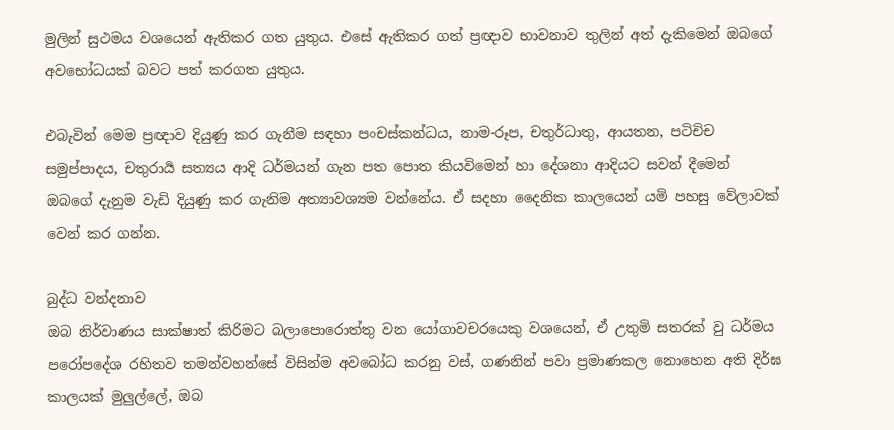මුලින් සුථමය වශයෙන් ඇතිකර ගත යුතුය. එසේ ඇතිකර ගත් ප්‍රඥාව භාවනාව තුලින් අත් දැකිමෙන් ඔබගේ අවභෝධයක් බවට පත් කරගත යුතුය.

එබැවින් මෙම ප්‍රඥාව දියුණු කර ගැනීම සඳහා පංචස්කන්ධය, නාම-රූප, චතුර්ධාතු, ආයතන, පටිචිච සමුප්පාදය, චතුරාර්‍ය සත්‍යය ආදි ධර්මයන් ගැන පත පොත කියවිමෙන් හා දේශනා ආදියට සවන් දීමෙන් ඔබගේ දැනුම වැඩි දියුණු කර ගැනිම අත්‍යාවශ්‍යම වන්නේය. ඒ සදහා දෛනික කාලයෙන් යමි පහසු වේලාවක් වෙන් කර ගන්න.

බුද්ධ වන්දනාව
ඔබ නිර්වාණය සාක්ෂාත් කිරිමට බලාපොරොත්තු වන යෝගාවචරයෙකු වශයෙන්, ඒ උතුමි සතරක් වු ධර්මය පරෝපදේශ රහිතව තමන්වහන්සේ විසින්ම අවබෝධ කරනු වස්, ගණනින් පවා ප්‍රමාණකල නොහෙන අති දිර්ඝ කාලයක් මුලුල්ලේ, ඔබ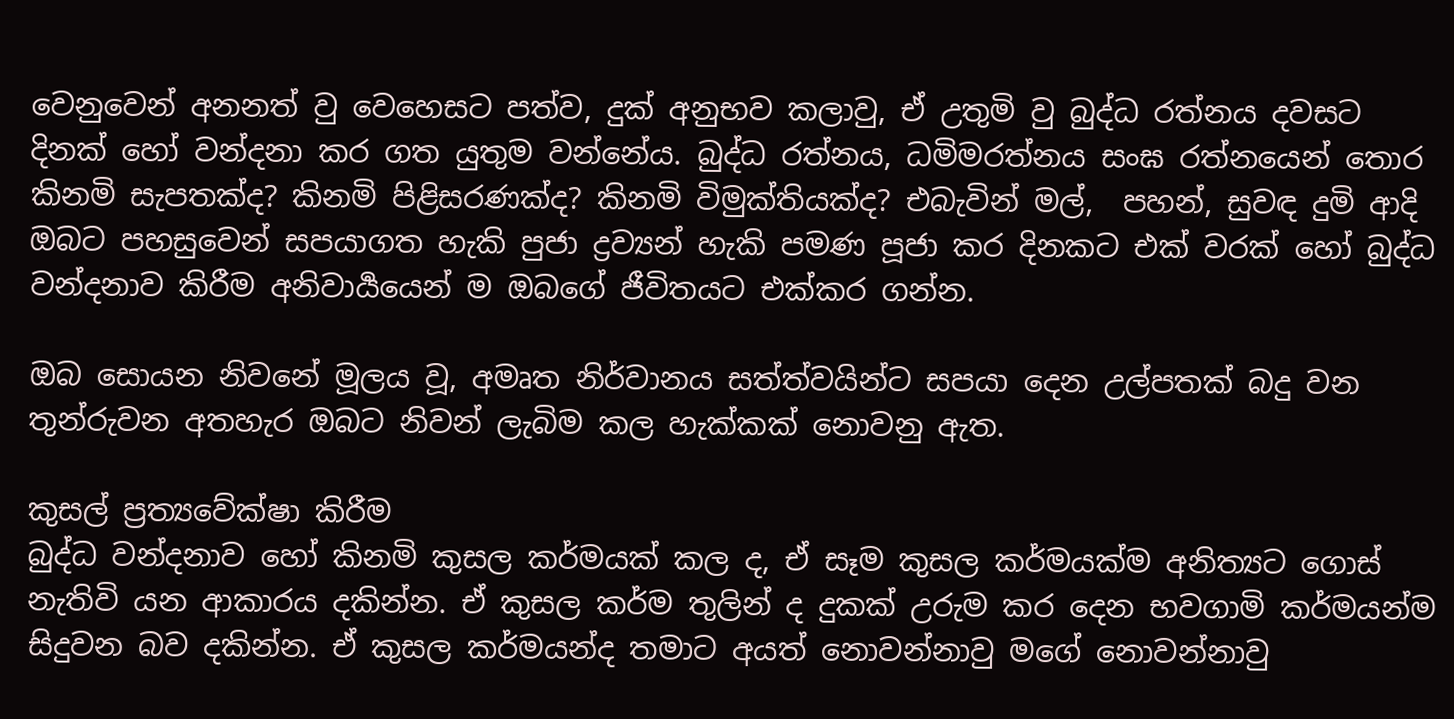වෙනුවෙන් අනනත් වු වෙහෙසට පත්ව, දුක් අනුභව කලාවු, ඒ උතුමි වු බුද්ධ රත්නය දවසට දිනක් හෝ වන්දනා කර ගත යුතුම වන්නේය. බුද්ධ රත්නය, ධමිමරත්නය සංඝ රත්නයෙන් තොර කිනමි සැපතක්ද? කිනමි පිළිසරණක්ද? කිනමි විමුක්තියක්ද? එබැවින් මල්,  පහන්, සුවඳ දුමි ආදි ඔබට පහසුවෙන් සපයාගත හැකි පුජා ද්‍රව්‍යන් හැකි පමණ පූජා කර දිනකට එක් වරක් හෝ බුද්ධ වන්දනාව කිරීම අනිවාර්‍යයෙන් ම ඔබගේ ජීවිතයට එක්කර ගන්න.

ඔබ සොයන නිවනේ මූලය වූ, අමෘත නිර්වානය සත්ත්වයින්ට සපයා දෙන උල්පතක් බදු වන තුන්රුවන අතහැර ඔබට නිවන් ලැබිම කල හැක්කක් නොවනු ඇත.

කුසල් ප්‍රත්‍යවේක්ෂා කිරීම
බුද්ධ වන්දනාව හෝ කිනමි කුසල කර්මයක් කල ද, ඒ සෑම කුසල කර්මයක්ම අනිත්‍යට ගොස් නැතිවි යන ආකාරය දකින්න. ඒ කුසල කර්ම තුලින් ද දුකක් උරුම කර දෙන භවගාමි කර්මයන්ම සිදුවන බව දකින්න. ඒ කුසල කර්මයන්ද තමාට අයත් නොවන්නාවු මගේ නොවන්නාවු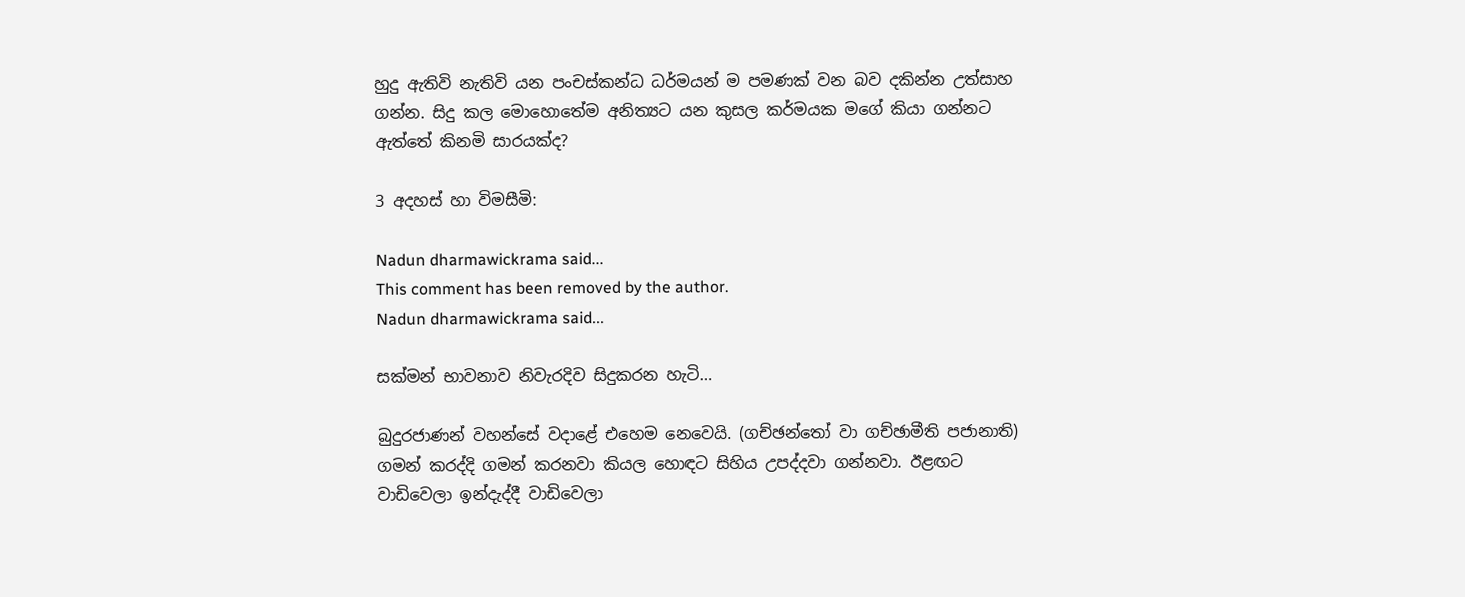හුදු ඇතිවි නැතිවි යන පංචස්කන්ධ ධර්මයන් ම පමණක් වන බව දකින්න උත්සාහ ගන්න. සිදු කල මොහොතේම අනිත්‍යට යන කුසල කර්මයක මගේ කියා ගන්නට ඇත්තේ කිනමි සාරයක්ද?

3 අදහස් හා විමසීමි:

Nadun dharmawickrama said...
This comment has been removed by the author.
Nadun dharmawickrama said...

සක්මන් භාවනාව නිවැරදිව සිදුකරන හැටි…

බුදුරජාණන් වහන්සේ වදාළේ එහෙම නෙවෙයි. (ගච්ඡන්තෝ වා ගච්ඡාමීති පජානාති) ගමන් කරද්දි ගමන් කරනවා කියල හොඳට සිහිය උපද්දවා ගන්නවා. ඊළඟට වාඩිවෙලා ඉන්දැද්දී වාඩිවෙලා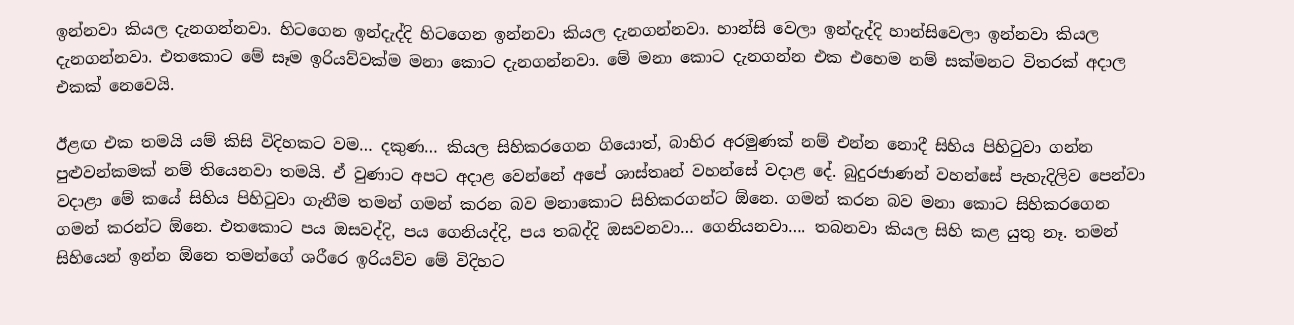ඉන්නවා කියල දැනගන්නවා. හිටගෙන ඉන්දැද්දි හිටගෙන ඉන්නවා කියල දැනගන්නවා. හාන්සි වෙලා ඉන්දැද්දි හාන්සිවෙලා ඉන්නවා කියල දැනගන්නවා. එතකොට මේ සෑම ඉරියව්වක්ම මනා කොට දැනගන්නවා. මේ මනා කොට දැනගන්න එක එහෙම නම් සක්මනට විතරක් අදාල එකක් නෙවෙයි.

ඊළඟ එක තමයි යම් කිසි විදිහකට වම… දකුණ… කියල සිහිකරගෙන ගියොත්, බාහිර අරමුණක් නම් එන්න නොදී සිහිය පිහිටුවා ගන්න පුළුවන්කමක් නම් තියෙනවා තමයි. ඒ වුණාට අපට අදාළ වෙන්නේ අපේ ශාස්තෘන් වහන්සේ වදාළ දේ. බුදුරජාණන් වහන්සේ පැහැදිලිව පෙන්වා වදාළා මේ කයේ සිහිය පිහිටුවා ගැනීම තමන් ගමන් කරන බව මනාකොට සිහිකරගන්ට ඕනෙ. ගමන් කරන බව මනා කොට සිහිකරගෙන ගමන් කරන්ට ඕනෙ. එතකොට පය ඔසවද්දි, පය ගෙනියද්දි, පය තබද්දි ඔසවනවා… ගෙනියනවා…. තබනවා කියල සිහි කළ යුතු නෑ. තමන් සිහියෙන් ඉන්න ඕනෙ තමන්ගේ ශරීරෙ ඉරියව්ව මේ විදිහට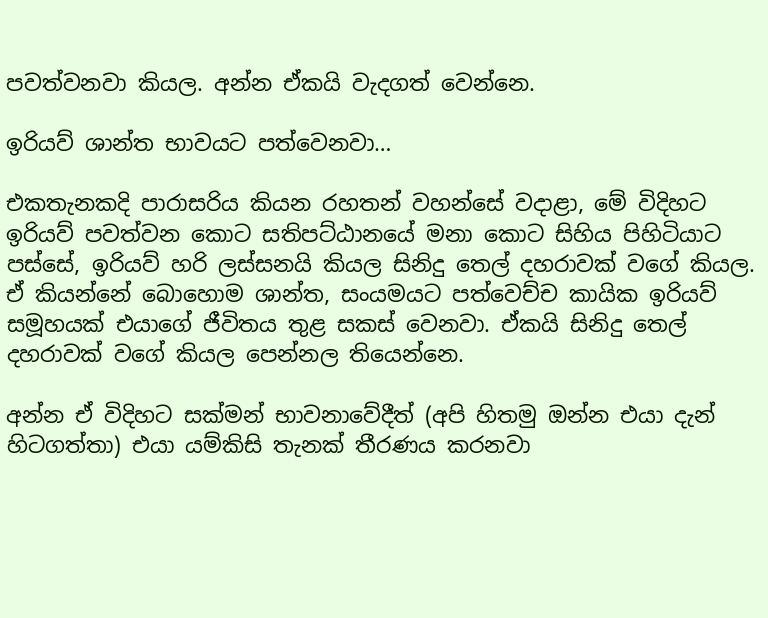පවත්වනවා කියල. අන්න ඒකයි වැදගත් වෙන්නෙ.

ඉරියව් ශාන්ත භාවයට පත්වෙනවා…

එකතැනකදි පාරාසරිය කියන රහතන් වහන්සේ වදාළා, මේ විදිහට ඉරියව් පවත්වන කොට සතිපට්ඨානයේ මනා කොට සිහිය පිහිටියාට පස්සේ, ඉරියව් හරි ලස්සනයි කියල සිනිදු තෙල් දහරාවක් වගේ කියල. ඒ කියන්නේ බොහොම ශාන්ත, සංයමයට පත්වෙච්ච කායික ඉරියව් සමූහයක් එයාගේ ජීවිතය තුළ සකස් වෙනවා. ඒකයි සිනිදු තෙල් දහරාවක් වගේ කියල පෙන්නල තියෙන්නෙ.

අන්න ඒ විදිහට සක්මන් භාවනාවේදීත් (අපි හිතමු ඔන්න එයා දැන් හිටගත්තා) එයා යම්කිසි තැනක් තීරණය කරනවා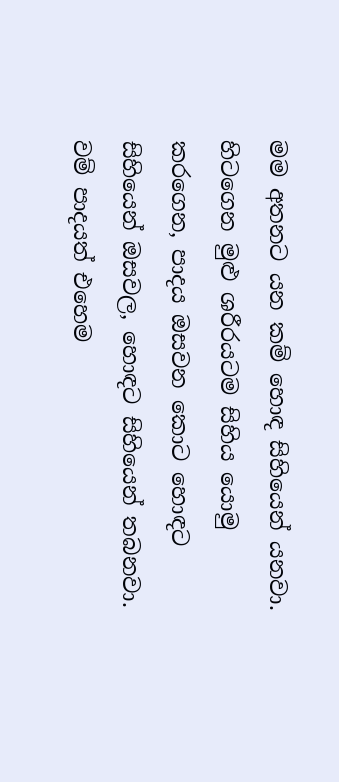මම අතනට යන කම් හොඳ සිහියෙන් යනවා. හිටගෙන මුළු ශරීරයටම සිහිය යොමු කරගෙන, පාදය ඔසවන කොට හොඳට සිහියෙන් ඔසවල, හොඳට සිහියෙන් තබනවා. වම් පාදයත් එහෙම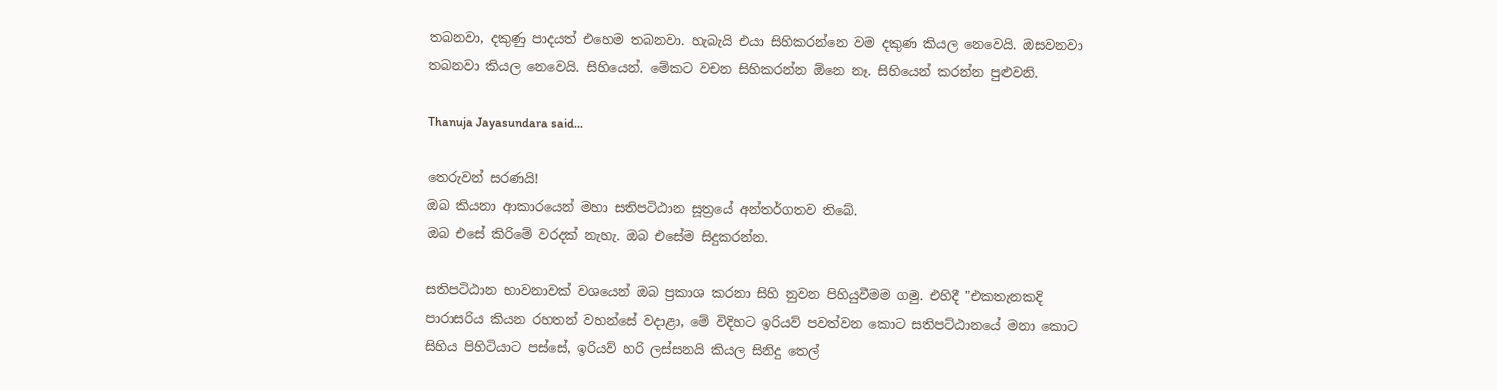තබනවා, දකුණු පාදයත් එහෙම තබනවා. හැබැයි එයා සිහිකරන්නෙ වම දකුණ කියල නෙවෙයි. ඔසවනවා තබනවා කියල නෙවෙයි. සිහියෙන්. මේකට වචන සිහිකරන්න ඕනෙ නෑ. සිහියෙන් කරන්න පුළුවනි.

Thanuja Jayasundara said...

තෙරුවන් සරණයි!
ඔබ කියනා ආකාරයෙන් මහා සතිපටිඨාන සූත්‍රයේ අන්තර්ගතව තිබේ.
ඔබ එසේ කිරිමේ වරදක් නැහැ. ඔබ එසේම සිදුකරන්න.

සතිපටිඨාන භාවනාවක් වශයෙන් ඔබ ප්‍රකාශ කරනා සිහි නුවන පිහියුවීමම ගමු. එහිදී "එකතැනකදි පාරාසරිය කියන රහතන් වහන්සේ වදාළා, මේ විදිහට ඉරියව් පවත්වන කොට සතිපට්ඨානයේ මනා කොට සිහිය පිහිටියාට පස්සේ, ඉරියව් හරි ලස්සනයි කියල සිනිදු තෙල්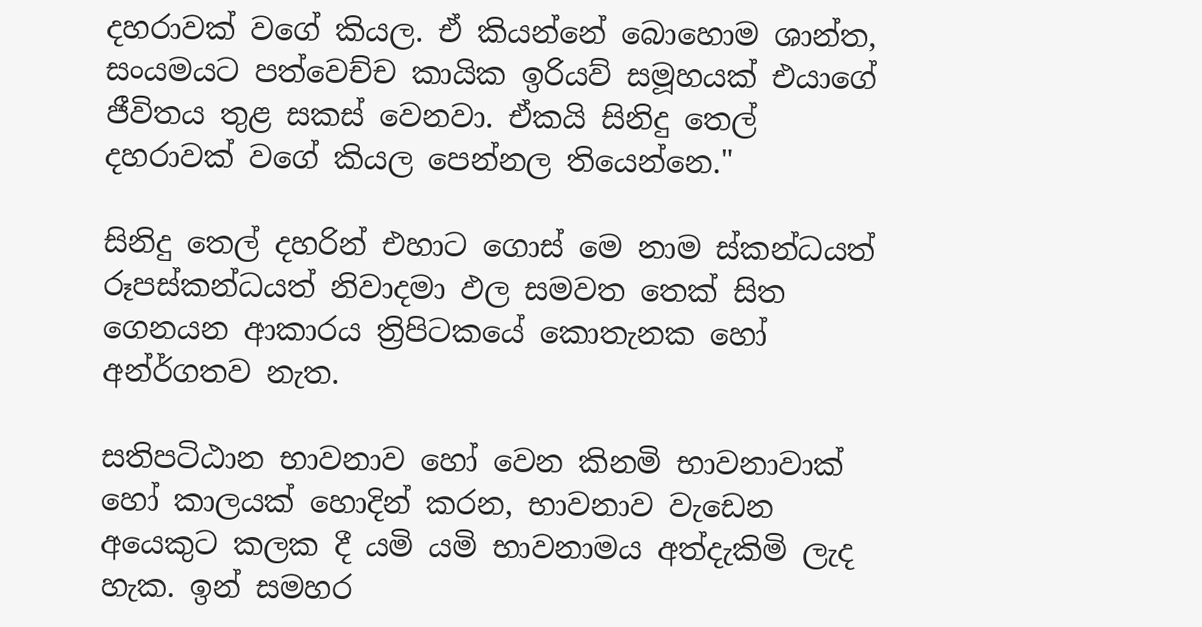දහරාවක් වගේ කියල. ඒ කියන්නේ බොහොම ශාන්ත, සංයමයට පත්වෙච්ච කායික ඉරියව් සමූහයක් එයාගේ ජීවිතය තුළ සකස් වෙනවා. ඒකයි සිනිදු තෙල් දහරාවක් වගේ කියල පෙන්නල තියෙන්නෙ."

සිනිදු තෙල් දහරින් එහාට ගොස් මෙ නාම ස්කන්ධයත් රූපස්කන්ධයත් නිවාදමා ඵල සමවත තෙක් සිත ගෙනයන ආකාරය ත්‍රිපිටකයේ කොතැනක හෝ අන්ර්ගතව නැත.

සතිපටිඨාන භාවනාව‍ හෝ වෙන කිනමි භාවනාවාක් හෝ කාලයක් හොදින් කරන, භාවනාව වැඩෙන අයෙකුට කලක දී යමි යමි භාවනාමය අත්දැකිමි ලැද හැක. ඉන් සමහර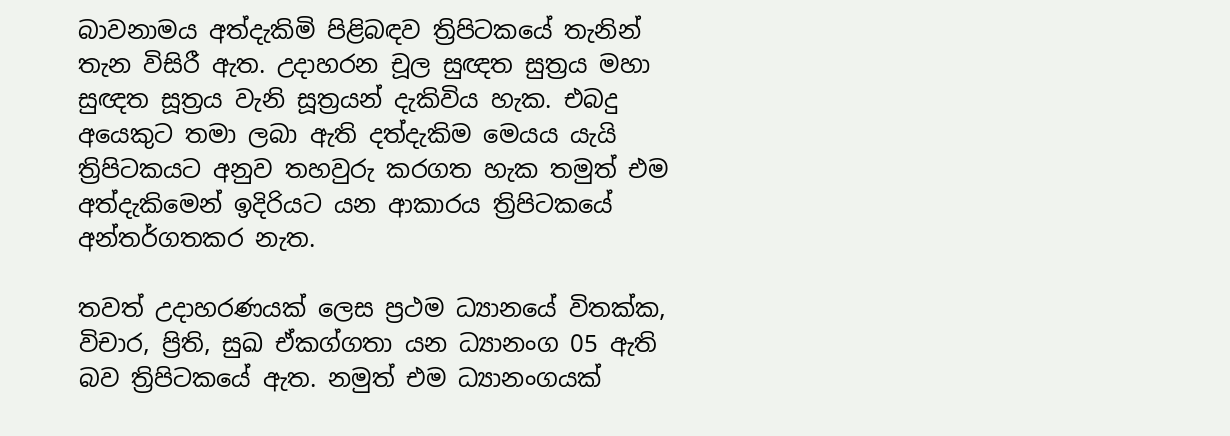බාවනාමය අත්දැකිමි පිළිබඳව ත්‍රිපිටකයේ තැනින් තැන විසිරී ඇත. උදාහරන චූල සුඥත සුත්‍රය මහා සුඥත සූත්‍රය වැනි සූත්‍රයන් දැකිවිය හැක. එබදු අයෙකුට තමා ලබා ඇති දත්දැකිම මෙයය යැයි ත්‍රිපිටකයට අනුව තහවුරු කරගත හැක තමුත් එම අත්දැකිමෙන් ඉදිරියට යන ආකාරය ත්‍රිපිටකයේ අන්තර්ගතකර නැත.

තවත් උදාහරණයක් ලෙස ප්‍රථම ධ්‍යානයේ විතක්ක, විචාර, ප්‍රිති, සුඛ ඒකග්ගතා යන ධ්‍යානංග 05 ඇති බව ත්‍රිපිටකයේ ඇත. නමුත් එම ධ්‍යානංගයක්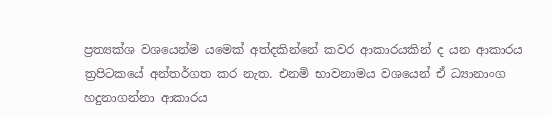ප්‍රත්‍යක්ශ වශයෙන්ම යමෙක් අත්දකින්නේ කවර ආකාරයකින් ද යන ආකාරය ත්‍රපිටකයේ අන්තර්ගත කර නැත. එනමි භාවනාමය වශයෙන් ඒ ධ්‍යානාංග හදුනාගන්නා ආකාරය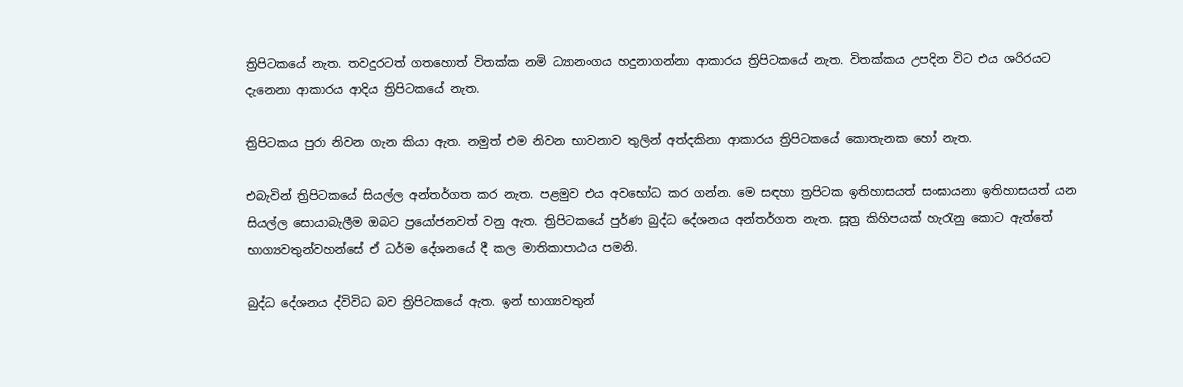ත්‍රිපිටකයේ නැත. තවදුරටත් ගතහොත් විතක්ක නමි ධ්‍යානංගය හදුනාගන්නා ආකාරය ත්‍රිපිටකයේ නැත. විතක්කය උපදින විට එය ශරිරයට දැනෙනා ආකාරය ආදිය ත්‍රිපිටකයේ නැත.

ත්‍රිපිටකය පුරා නිවන ගැන කියා ඇත. නමුත් එම නිවන භාවනාව තුලින් අත්දකිනා ආකාරය ත්‍රිපිටකයේ කොතැනක හෝ නැත.

එබැවින් ත්‍රිපිටකයේ සියල්ල අන්තර්ගත කර නැත. පළමුව එය අවභෝධ කර ගන්න. මෙ සඳහා ත්‍රපිටක ඉතිහාසයත් සංඝායනා ඉතිහාසයත් යන සියල්ල සොයාබැලීම ඔබට ප්‍රයෝජනවත් වනු ඇත. ත්‍රිපිටකයේ පුර්ණ බුද්ධ දේශනය අන්තර්ගත නැත. සූත්‍ර කිහිපයක් හැරැනු කොට ඇත්තේ භාග්‍යවතුන්වහන්සේ ඒ ධර්ම දේශනයේ දී කල මාතිකාපාඨය පමනි.

බුද්ධ දේශනය ද්විවිධ බව ත්‍රිපිටකයේ ඇත. ඉන් භාග්‍යවතුන්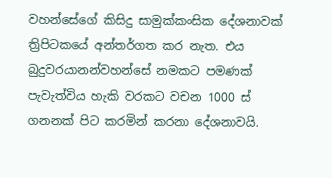වහන්සේගේ කිසිදු සාමුක්කංසික දේශනාවක් ත්‍රිපිටකයේ අන්තර්ගත කර නැත. එය බුදුවරයානන්වහන්සේ නමකට පමණක් පැවැත්විය හැකි වරකට වචන 1000 ස් ගනනක් පිට කරමින් කරනා දේශනාවයි.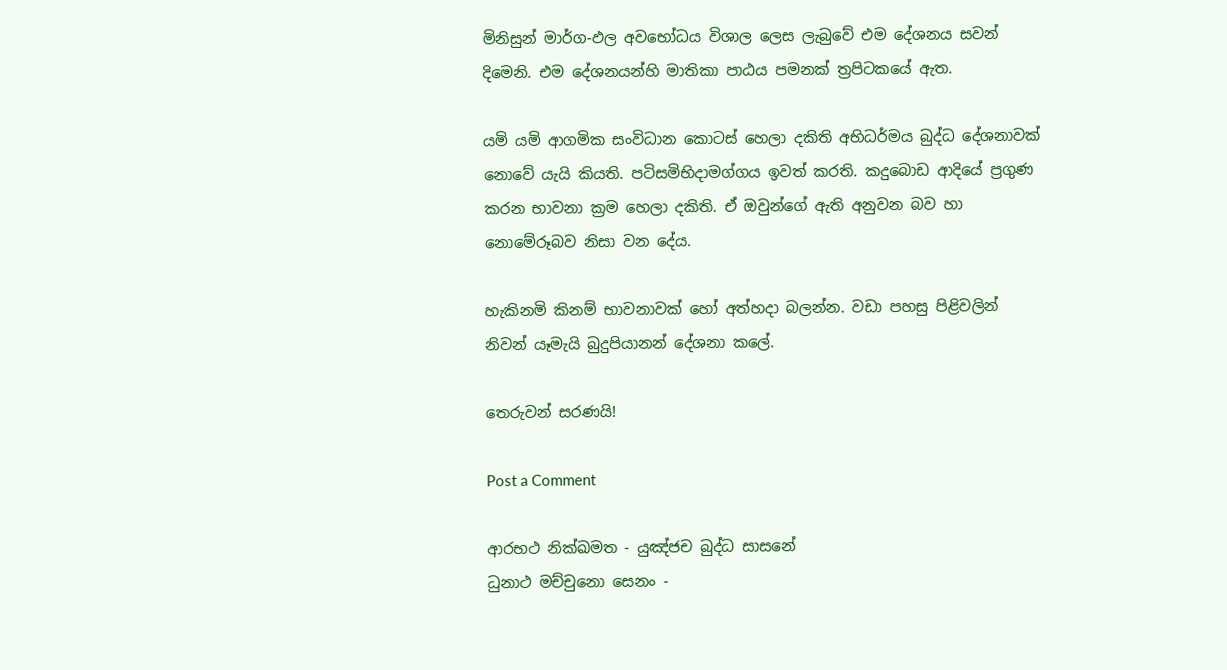මිනිසුන් මාර්ග-ඵල අවභෝධය විශාල ලෙස ලැබුවේ එම දේශනය සවන් දිමෙනි. එම දේශනයන්හි මාතිකා පාඨය පමනක් ත්‍රපිටකයේ ඇත.

යමි යමි ආගමික සංවිධාන කොටස් හෙලා දකිති අභිධර්මය බුද්ධ දේශනාවක් නොවේ යැයි කියති. පටිසමිභිදාමග්ගය ඉවත් කරති. කදුබොඩ ආදියේ ප්‍රගුණ කරන භාවනා ක්‍රම හෙලා දකිති. ඒ ඔවුන්ගේ ඇති අනුවන බව හා නොමේරූබව නිසා වන දේය.

හැකිනමි කිනම් භාවනාවක් හෝ අත්හදා බලන්න. වඩා පහසු පිළිවලින් නිවන් යෑමැයි බුදුපියානන් දේශනා කලේ.

තෙරුවන් සරණයි!

Post a Comment

ආරභථ නික්ඛමත - යුඤ්ජච බුද්ධ සාසනේ
ධුනාථ මච්චුනො සෙනං -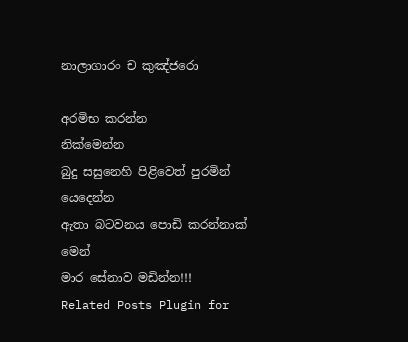නාලාගාරං ච කුඤ්ජරො

අරමිභ කරන්න
නික්මෙන්න
බුදු සසුනෙහි පිළිවෙත් පුරමින් යෙදෙන්න
ඇතා බටවන‍ය පොඩි කරන්නාක් මෙන්
මාර සේනාව මඩින්න!!!
Related Posts Plugin for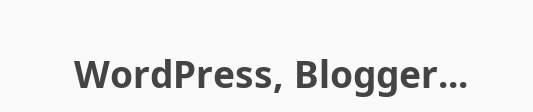WordPress, Blogger...